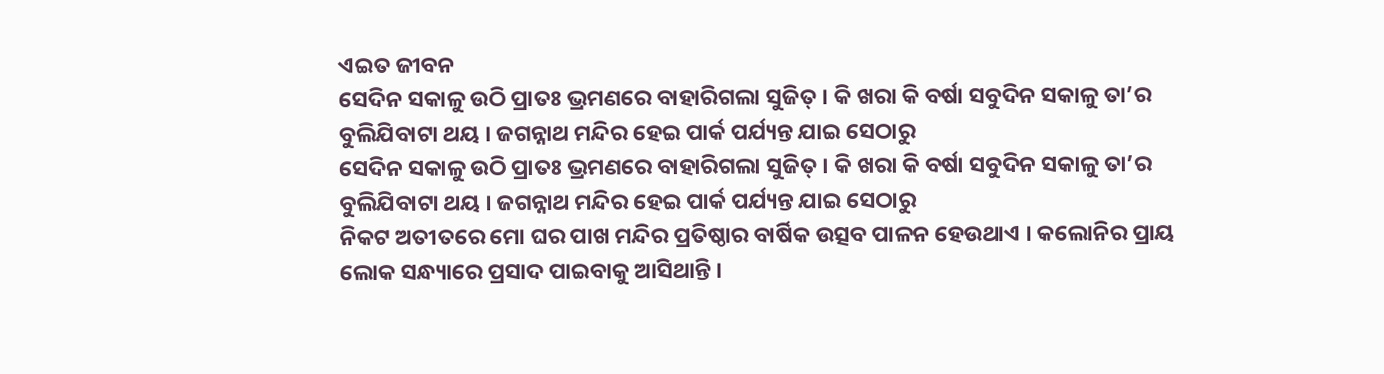ଏଇତ ଜୀବନ
ସେଦିନ ସକାଳୁ ଉଠି ପ୍ରାତଃ ଭ୍ରମଣରେ ବାହାରିଗଲା ସୁଜିତ୍ । କି ଖରା କି ବର୍ଷା ସବୁଦିନ ସକାଳୁ ତା’ର ବୁଲିଯିବାଟା ଥୟ । ଜଗନ୍ନାଥ ମନ୍ଦିର ହେଇ ପାର୍କ ପର୍ଯ୍ୟନ୍ତ ଯାଇ ସେଠାରୁ
ସେଦିନ ସକାଳୁ ଉଠି ପ୍ରାତଃ ଭ୍ରମଣରେ ବାହାରିଗଲା ସୁଜିତ୍ । କି ଖରା କି ବର୍ଷା ସବୁଦିନ ସକାଳୁ ତା’ର ବୁଲିଯିବାଟା ଥୟ । ଜଗନ୍ନାଥ ମନ୍ଦିର ହେଇ ପାର୍କ ପର୍ଯ୍ୟନ୍ତ ଯାଇ ସେଠାରୁ
ନିକଟ ଅତୀତରେ ମୋ ଘର ପାଖ ମନ୍ଦିର ପ୍ରତିଷ୍ଠାର ବାର୍ଷିକ ଉତ୍ସବ ପାଳନ ହେଉଥାଏ । କଲୋନିର ପ୍ରାୟ ଲୋକ ସନ୍ଧ୍ୟାରେ ପ୍ରସାଦ ପାଇବାକୁ ଆସିଥାନ୍ତି ।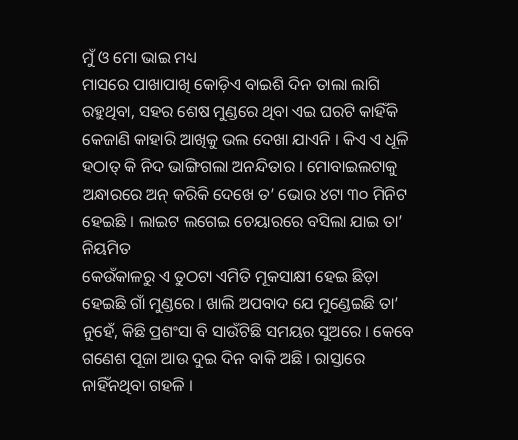ମୁଁ ଓ ମୋ ଭାଇ ମଧ୍ୟ
ମାସରେ ପାଖାପାଖି କୋଡ଼ିଏ ବାଇଶି ଦିନ ତାଲା ଲାଗି ରହୁଥିବା, ସହର ଶେଷ ମୁଣ୍ଡରେ ଥିବା ଏଇ ଘରଟି କାହିଁକି କେଜାଣି କାହାରି ଆଖିକୁ ଭଲ ଦେଖା ଯାଏନି । କିଏ ଏ ଧୂଳି
ହଠାତ୍ କି ନିଦ ଭାଙ୍ଗିଗଲା ଅନନ୍ଦିତାର । ମୋବାଇଲଟାକୁ ଅନ୍ଧାରରେ ଅନ୍ କରିକି ଦେଖେ ତ’ ଭୋର ୪ଟା ୩୦ ମିନିଟ ହେଇଛି । ଲାଇଟ ଲଗେଇ ଚେୟାରରେ ବସିଲା ଯାଇ ତା’ ନିୟମିତ
କେଉଁକାଳରୁ ଏ ତୁଠଟା ଏମିତି ମୂକସାକ୍ଷୀ ହେଇ ଛିଡ଼ା ହେଇଛି ଗାଁ ମୁଣ୍ଡରେ । ଖାଲି ଅପବାଦ ଯେ ମୁଣ୍ଡେଇଛି ତା’ ନୁହେଁ, କିଛି ପ୍ରଶଂସା ବି ସାଉଁଟିଛି ସମୟର ସୁଅରେ । କେବେ
ଗଣେଶ ପୂଜା ଆଉ ଦୁଇ ଦିନ ବାକି ଅଛି । ରାସ୍ତାରେ ନାହିଁନଥିବା ଗହଳି ।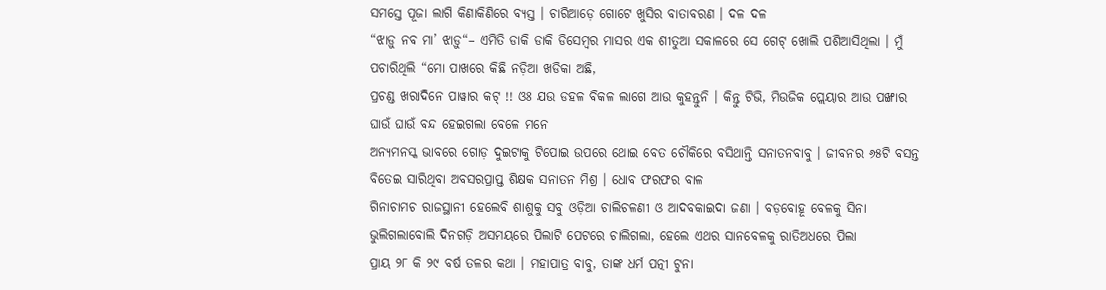ସମସ୍ତେ ପୂଜା ଲାଗି କିଣାକିଣିରେ ବ୍ୟସ୍ତ । ଚାରିଆଡ଼େ ଗୋଟେ ଖୁସିର ବାତାବରଣ । ଦଳ ଦଳ
“ଝାଡ଼ୁ ନବ ମା’ ଝାଡ଼ୁ“– ଏମିତି ଡାକି ଡାକି ଡିସେମ୍ବର ମାସର ଏକ ଶୀତୁଆ ସକାଳରେ ସେ ଗେଟ୍ ଖୋଲି ପଶିଆସିଥିଲା । ମୁଁ ପଚାରିଥିଲି “ମୋ ପାଖରେ କିଛି ନଡ଼ିଆ ଖଡିକା ଅଛି,
ପ୍ରଚଣ୍ଡ ଖରାଦିନେ ପାୱାର କଟ୍ !! ଓଃ ଯଉ ଡହଳ ବିକଳ ଲାଗେ ଆଉ କୁହନ୍ତୁନି । କିନ୍ତୁ ଟିଭି, ମିଉଜିକ ପ୍ଲେୟାର ଆଉ ପଙ୍ଖାର ଘାଉଁ ଘାଉଁ ବନ୍ଦ ହେଇଗଲା ବେଳେ ମନେ
ଅନ୍ୟମନସ୍କ ଭାବରେ ଗୋଡ଼ ଦୁଇଟାକୁ ଟିପୋଇ ଉପରେ ଥୋଇ ବେତ ଚୌକିରେ ବସିଥାନ୍ତି ସନାତନବାବୁ । ଜୀବନର ୬୫ଟି ବସନ୍ତ ବିତେଇ ସାରିଥିବା ଅବସରପ୍ରାପ୍ତ ଶିକ୍ଷକ ସନାତନ ମିଶ୍ର । ଧୋବ ଫରଫର ବାଳ
ଗିନାଚାମଚ ରାଜସ୍ଥାନୀ ହେଲେବି ଶାଶୁକୁ ସବୁ ଓଡ଼ିଆ ଚାଲିଚଳଣୀ ଓ ଆଦବକାଇଦା ଜଣା । ବଡ଼ବୋହୂ ବେଳକୁ ସିନା ଭୁଲିଗଲାବୋଲି ଦିନଗଡ଼ି ଅସମୟରେ ପିଲାଟି ପେଟରେ ଚାଲିଗଲା, ହେଲେ ଏଥର ସାନବେଳକୁ ରାତିଅଧରେ ପିଲା
ପ୍ରାୟ ୨୮ କି ୨୯ ବର୍ଷ ତଳର କଥା । ମହାପାତ୍ର ବାବୁ, ତାଙ୍କ ଧର୍ମ ପତ୍ନୀ ଟୁନା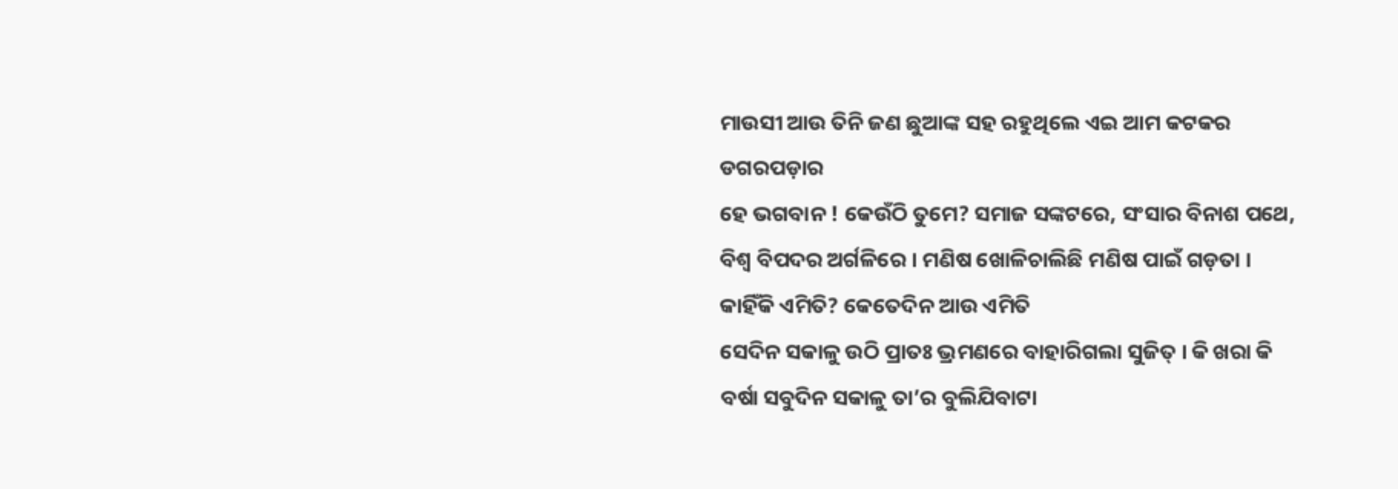ମାଉସୀ ଆଉ ତିନି ଜଣ ଛୁଆଙ୍କ ସହ ରହୁଥିଲେ ଏଇ ଆମ କଟକର ଡଗରପଡ଼ାର
ହେ ଭଗବାନ ! କେଉଁଠି ତୁମେ? ସମାଜ ସଙ୍କଟରେ, ସଂସାର ବିନାଶ ପଥେ, ବିଶ୍ୱ ବିପଦର ଅର୍ଗଳିରେ । ମଣିଷ ଖୋଳିଚାଲିଛି ମଣିଷ ପାଇଁ ଗଡ଼ତା । କାହିଁକି ଏମିତି? କେତେଦିନ ଆଉ ଏମିତି
ସେଦିନ ସକାଳୁ ଉଠି ପ୍ରାତଃ ଭ୍ରମଣରେ ବାହାରିଗଲା ସୁଜିତ୍ । କି ଖରା କି ବର୍ଷା ସବୁଦିନ ସକାଳୁ ତା’ର ବୁଲିଯିବାଟା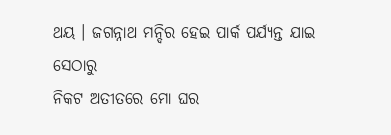ଥୟ । ଜଗନ୍ନାଥ ମନ୍ଦିର ହେଇ ପାର୍କ ପର୍ଯ୍ୟନ୍ତ ଯାଇ ସେଠାରୁ
ନିକଟ ଅତୀତରେ ମୋ ଘର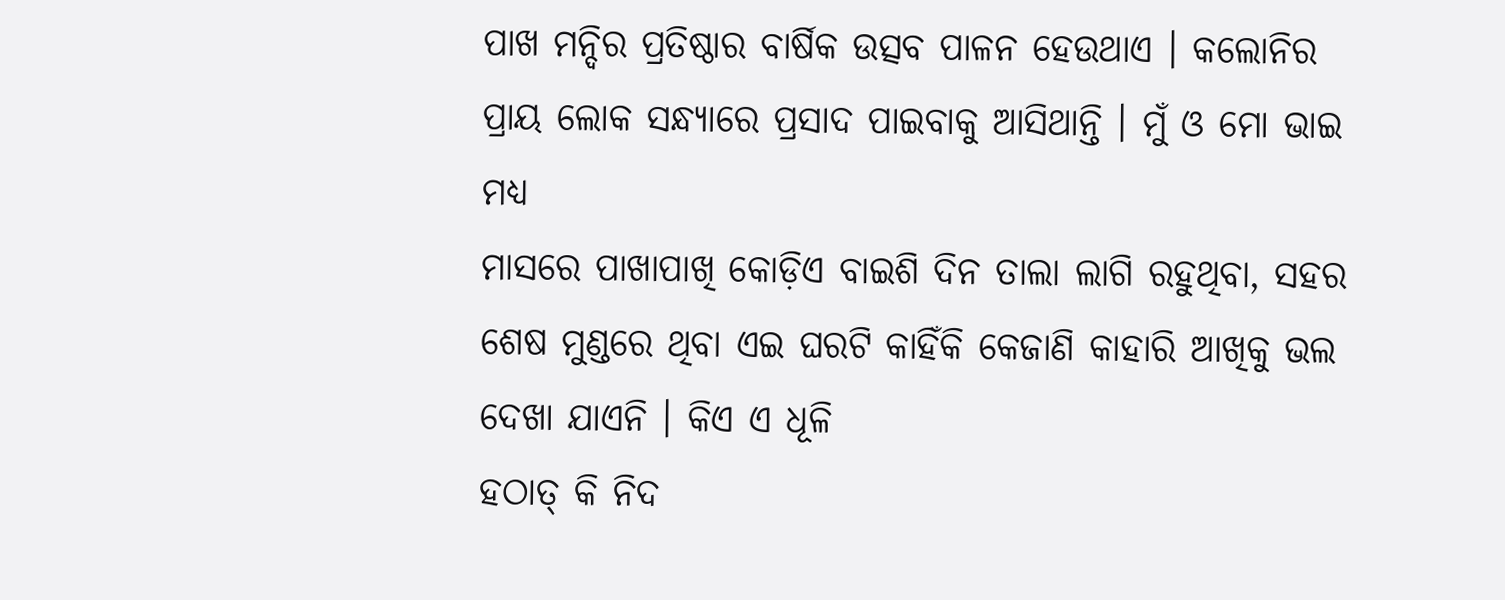ପାଖ ମନ୍ଦିର ପ୍ରତିଷ୍ଠାର ବାର୍ଷିକ ଉତ୍ସବ ପାଳନ ହେଉଥାଏ । କଲୋନିର ପ୍ରାୟ ଲୋକ ସନ୍ଧ୍ୟାରେ ପ୍ରସାଦ ପାଇବାକୁ ଆସିଥାନ୍ତି । ମୁଁ ଓ ମୋ ଭାଇ ମଧ୍ୟ
ମାସରେ ପାଖାପାଖି କୋଡ଼ିଏ ବାଇଶି ଦିନ ତାଲା ଲାଗି ରହୁଥିବା, ସହର ଶେଷ ମୁଣ୍ଡରେ ଥିବା ଏଇ ଘରଟି କାହିଁକି କେଜାଣି କାହାରି ଆଖିକୁ ଭଲ ଦେଖା ଯାଏନି । କିଏ ଏ ଧୂଳି
ହଠାତ୍ କି ନିଦ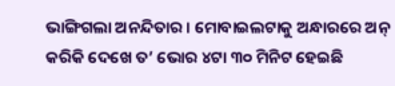ଭାଙ୍ଗିଗଲା ଅନନ୍ଦିତାର । ମୋବାଇଲଟାକୁ ଅନ୍ଧାରରେ ଅନ୍ କରିକି ଦେଖେ ତ’ ଭୋର ୪ଟା ୩୦ ମିନିଟ ହେଇଛି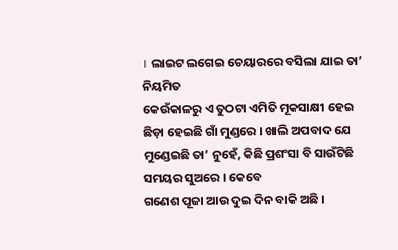। ଲାଇଟ ଲଗେଇ ଚେୟାରରେ ବସିଲା ଯାଇ ତା’ ନିୟମିତ
କେଉଁକାଳରୁ ଏ ତୁଠଟା ଏମିତି ମୂକସାକ୍ଷୀ ହେଇ ଛିଡ଼ା ହେଇଛି ଗାଁ ମୁଣ୍ଡରେ । ଖାଲି ଅପବାଦ ଯେ ମୁଣ୍ଡେଇଛି ତା’ ନୁହେଁ, କିଛି ପ୍ରଶଂସା ବି ସାଉଁଟିଛି ସମୟର ସୁଅରେ । କେବେ
ଗଣେଶ ପୂଜା ଆଉ ଦୁଇ ଦିନ ବାକି ଅଛି ।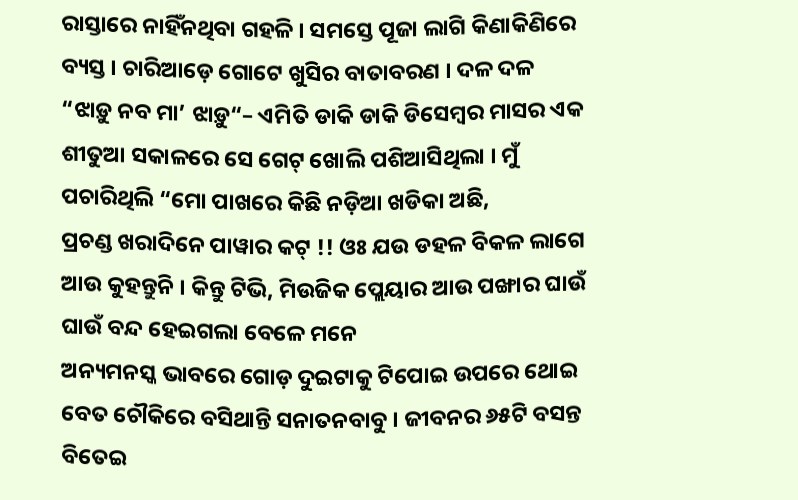ରାସ୍ତାରେ ନାହିଁନଥିବା ଗହଳି । ସମସ୍ତେ ପୂଜା ଲାଗି କିଣାକିଣିରେ ବ୍ୟସ୍ତ । ଚାରିଆଡ଼େ ଗୋଟେ ଖୁସିର ବାତାବରଣ । ଦଳ ଦଳ
“ଝାଡ଼ୁ ନବ ମା’ ଝାଡ଼ୁ“– ଏମିତି ଡାକି ଡାକି ଡିସେମ୍ବର ମାସର ଏକ ଶୀତୁଆ ସକାଳରେ ସେ ଗେଟ୍ ଖୋଲି ପଶିଆସିଥିଲା । ମୁଁ ପଚାରିଥିଲି “ମୋ ପାଖରେ କିଛି ନଡ଼ିଆ ଖଡିକା ଅଛି,
ପ୍ରଚଣ୍ଡ ଖରାଦିନେ ପାୱାର କଟ୍ !! ଓଃ ଯଉ ଡହଳ ବିକଳ ଲାଗେ ଆଉ କୁହନ୍ତୁନି । କିନ୍ତୁ ଟିଭି, ମିଉଜିକ ପ୍ଲେୟାର ଆଉ ପଙ୍ଖାର ଘାଉଁ ଘାଉଁ ବନ୍ଦ ହେଇଗଲା ବେଳେ ମନେ
ଅନ୍ୟମନସ୍କ ଭାବରେ ଗୋଡ଼ ଦୁଇଟାକୁ ଟିପୋଇ ଉପରେ ଥୋଇ ବେତ ଚୌକିରେ ବସିଥାନ୍ତି ସନାତନବାବୁ । ଜୀବନର ୬୫ଟି ବସନ୍ତ ବିତେଇ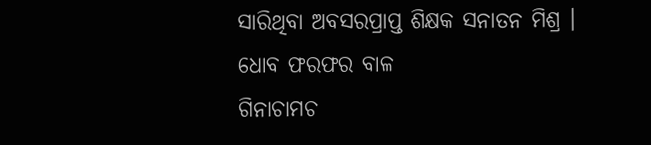ସାରିଥିବା ଅବସରପ୍ରାପ୍ତ ଶିକ୍ଷକ ସନାତନ ମିଶ୍ର । ଧୋବ ଫରଫର ବାଳ
ଗିନାଚାମଚ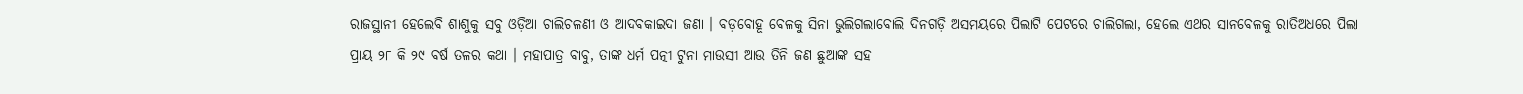ରାଜସ୍ଥାନୀ ହେଲେବି ଶାଶୁକୁ ସବୁ ଓଡ଼ିଆ ଚାଲିଚଳଣୀ ଓ ଆଦବକାଇଦା ଜଣା । ବଡ଼ବୋହୂ ବେଳକୁ ସିନା ଭୁଲିଗଲାବୋଲି ଦିନଗଡ଼ି ଅସମୟରେ ପିଲାଟି ପେଟରେ ଚାଲିଗଲା, ହେଲେ ଏଥର ସାନବେଳକୁ ରାତିଅଧରେ ପିଲା
ପ୍ରାୟ ୨୮ କି ୨୯ ବର୍ଷ ତଳର କଥା । ମହାପାତ୍ର ବାବୁ, ତାଙ୍କ ଧର୍ମ ପତ୍ନୀ ଟୁନା ମାଉସୀ ଆଉ ତିନି ଜଣ ଛୁଆଙ୍କ ସହ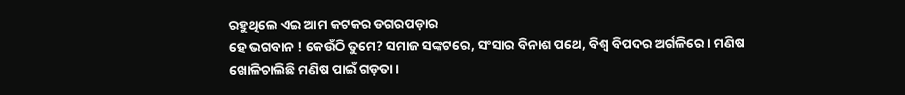ରହୁଥିଲେ ଏଇ ଆମ କଟକର ଡଗରପଡ଼ାର
ହେ ଭଗବାନ ! କେଉଁଠି ତୁମେ? ସମାଜ ସଙ୍କଟରେ, ସଂସାର ବିନାଶ ପଥେ, ବିଶ୍ୱ ବିପଦର ଅର୍ଗଳିରେ । ମଣିଷ ଖୋଳିଚାଲିଛି ମଣିଷ ପାଇଁ ଗଡ଼ତା ।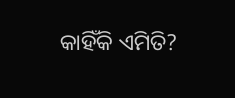କାହିଁକି ଏମିତି?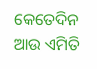କେତେଦିନ ଆଉ ଏମିତି